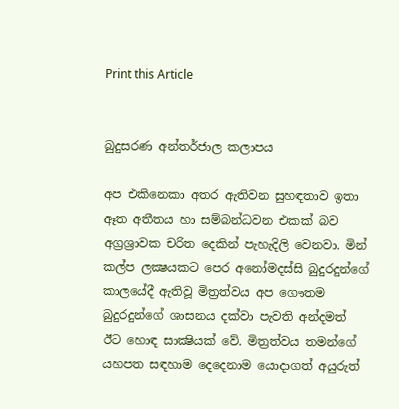Print this Article


බුදුසරණ අන්තර්ජාල කලාපය

අප එකිනෙකා අතර ඇතිවන සුහඳතාව ඉතා ඈත අතීතය හා සම්බන්ධවන එකක් බව අග්‍රශ්‍රාවක චරිත දෙකින් පැහැදිලි වෙනවා. මින් කල්ප ලක්‍ෂයකට පෙර අනෝමදස්සි බුදුරදුන්ගේ කාලයේදී ඇතිවූ මිත්‍රත්වය අප ගෞතම බුදුරදුන්ගේ ශාසනය දක්වා පැවති අන්දමත් ඊට හොඳ සාක්‍ෂියක් වේ. මිත්‍රත්වය තමන්ගේ යහපත සඳහාම දෙදෙනාම යොදාගත් අයුරුත්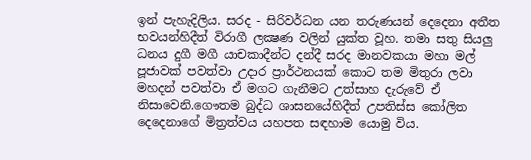ඉන් පැහැදිලිය. සරද - සිරිවර්ධන යන තරුණයන් දෙදෙනා අතීත භවයන්හිදීත් විරාගී ලක්‍ෂණ වලින් යුක්ත වූහ. තමා සතු සියලු ධනය දුගී මගී යාචකාදීන්ට දන්දී සරද මානවකයා මහා මල් පූජාවක් පවත්වා උදාර ප්‍රාර්ථනයක් කොට තම මිතුරා ලවා මහදන් පවත්වා ඒ මගට ගැනීමට උත්සාහ දැරුවේ ඒ නිසාවෙනි.ගෞතම බුද්ධ ශාසනයේහිදීත් උපතිස්ස කෝලිත දෙදෙනාගේ මිත්‍රත්වය යහපත සඳහාම යොමු විය.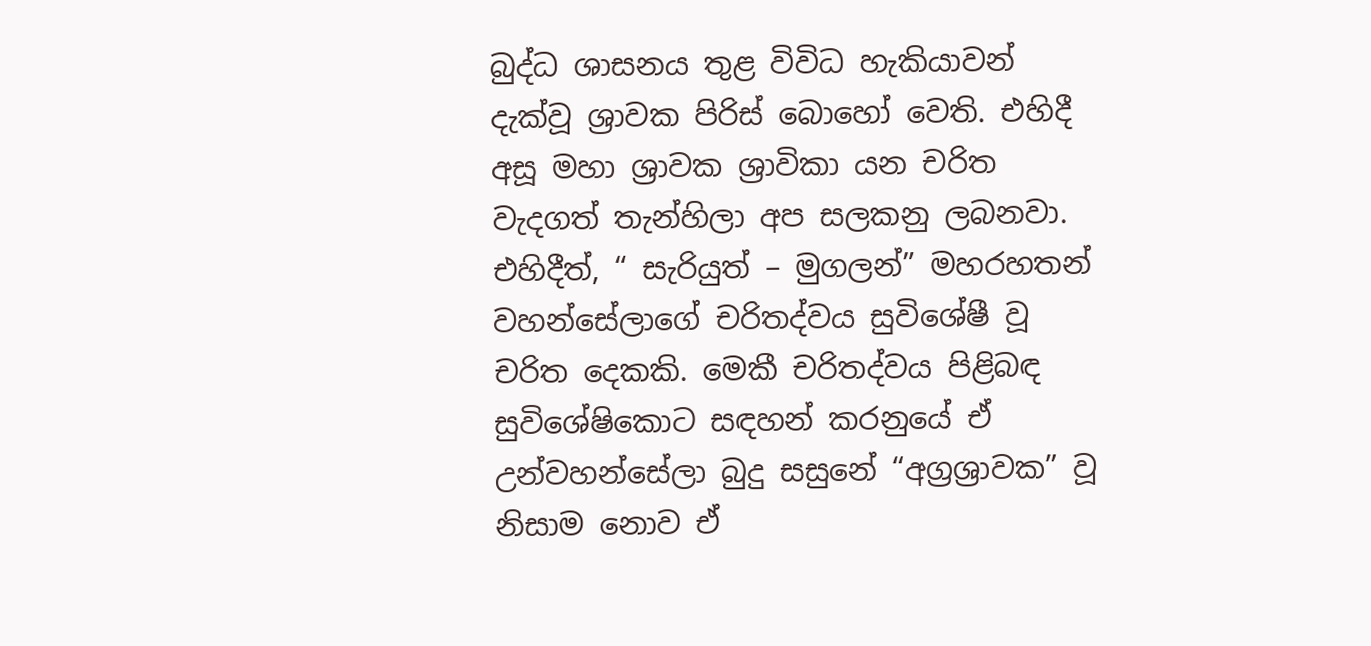බුද්ධ ශාසනය තුළ විවිධ හැකියාවන් දැක්වූ ශ්‍රාවක පිරිස් බොහෝ වෙති. එහිදී අසූ මහා ශ්‍රාවක ශ්‍රාවිකා යන චරිත වැදගත් තැන්හිලා අප සලකනු ලබනවා. එහිදීත්, “ සැරියුත් – මුගලන්” මහරහතන් වහන්සේලාගේ චරිතද්වය සුවිශේෂී වූ චරිත දෙකකි. මෙකී චරිතද්වය පිළිබඳ සුවිශේෂිකොට සඳහන් කරනුයේ ඒ උන්වහන්සේලා බුදු සසුනේ “අග්‍රශ්‍රාවක” වූ නිසාම නොව ඒ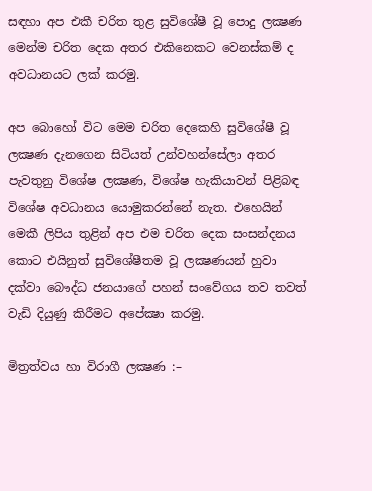සඳහා අප එකී චරිත තුළ සුවිශේෂී වූ පොදු ලක්‍ෂණ මෙන්ම චරිත දෙක අතර එකිනෙකට වෙනස්කම් ද අවධානයට ලක් කරමු.

අප බොහෝ විට මෙම චරිත දෙකෙහි සුවිශේෂී වූ ලක්‍ෂණ දැනගෙන සිටියත් උන්වහන්සේලා අතර පැවතුනු විශේෂ ලක්‍ෂණ, විශේෂ හැකියාවන් පිළිබඳ විශේෂ අවධානය යොමුකරන්නේ නැත. එහෙයින් මෙකී ලිපිය තුළින් අප එම චරිත දෙක සංසන්දනය කොට එයිනුත් සුවිශේෂීතම වූ ලක්‍ෂණයන් හුවා දක්වා බෞද්ධ ජනයාගේ පහන් සංවේගය තව තවත් වැඩි දියුණු කිරීමට අපේක්‍ෂා කරමු.

මිත්‍රත්වය හා විරාගී ලක්‍ෂණ :–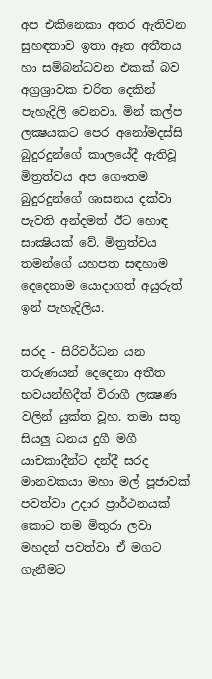අප එකිනෙකා අතර ඇතිවන සුහඳතාව ඉතා ඈත අතීතය හා සම්බන්ධවන එකක් බව අග්‍රශ්‍රාවක චරිත දෙකින් පැහැදිලි වෙනවා. මින් කල්ප ලක්‍ෂයකට පෙර අනෝමදස්සි බුදුරදුන්ගේ කාලයේදී ඇතිවූ මිත්‍රත්වය අප ගෞතම බුදුරදුන්ගේ ශාසනය දක්වා පැවති අන්දමත් ඊට හොඳ සාක්‍ෂියක් වේ. මිත්‍රත්වය තමන්ගේ යහපත සඳහාම දෙදෙනාම යොදාගත් අයුරුත් ඉන් පැහැදිලිය.

සරද - සිරිවර්ධන යන තරුණයන් දෙදෙනා අතීත භවයන්හිදීත් විරාගී ලක්‍ෂණ වලින් යුක්ත වූහ. තමා සතු සියලු ධනය දුගී මගී යාචකාදීන්ට දන්දී සරද මානවකයා මහා මල් පූජාවක් පවත්වා උදාර ප්‍රාර්ථනයක් කොට තම මිතුරා ලවා මහදන් පවත්වා ඒ මගට ගැනීමට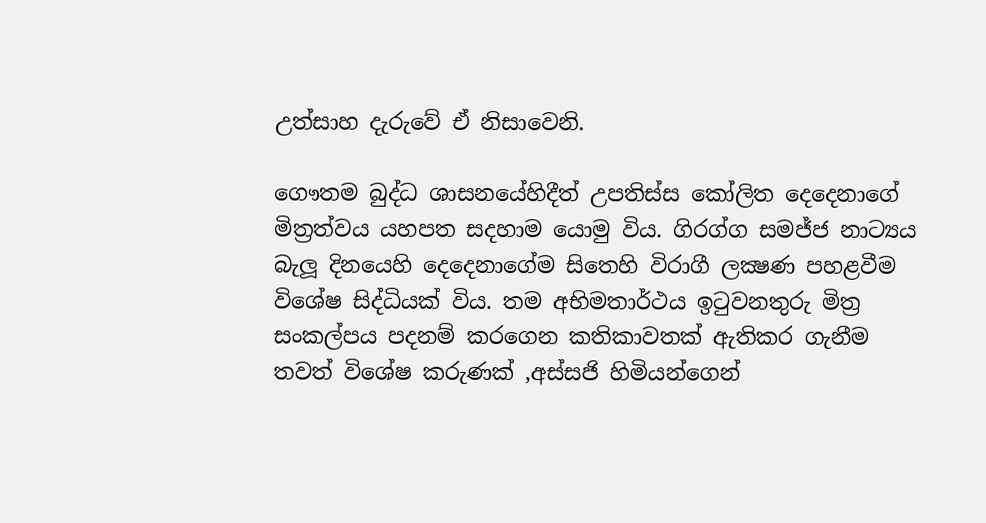උත්සාහ දැරුවේ ඒ නිසාවෙනි.

ගෞතම බුද්ධ ශාසනයේහිදීත් උපතිස්ස කෝලිත දෙදෙනාගේ මිත්‍රත්වය යහපත සදහාම යොමු විය. ගිරග්ග සමජ්ජ නාට්‍යය බැලූ දිනයෙහි දෙදෙනාගේම සිතෙහි විරාගී ලක්‍ෂණ පහළවීම විශේෂ සිද්ධියක් විය. තම අභිමතාර්ථය ඉටුවනතුරු මිත්‍ර සංකල්පය පදනම් කරගෙන කතිකාවතක් ඇතිකර ගැනීම තවත් විශේෂ කරුණක් ,අස්සජි හිමියන්ගෙන්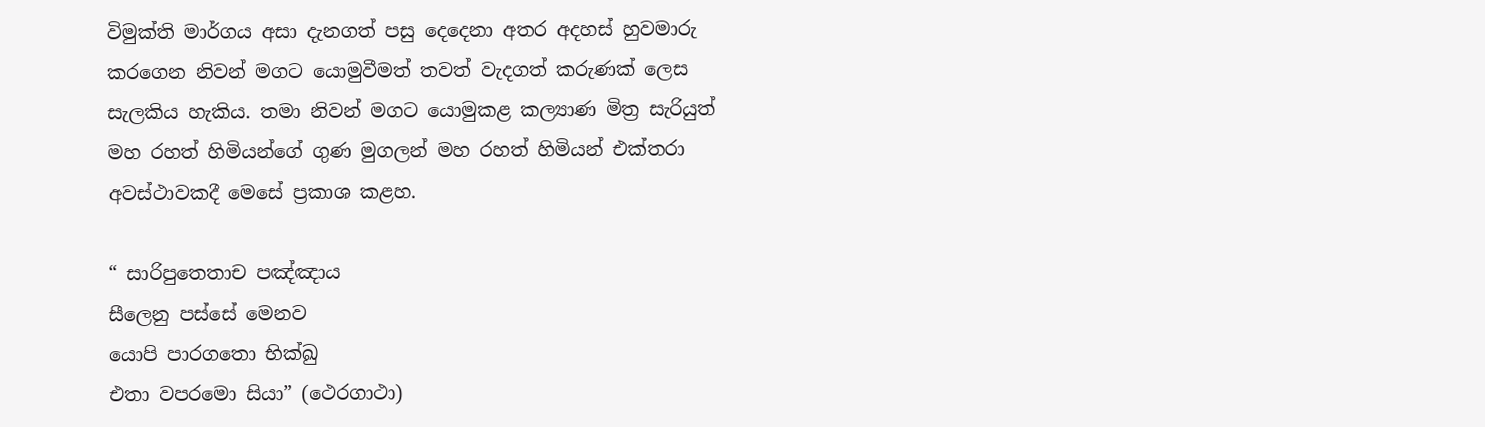විමුක්ති මාර්ගය අසා දැනගත් පසු දෙදෙනා අතර අදහස් හුවමාරු කරගෙන නිවන් මගට යොමුවීමත් තවත් වැදගත් කරුණක් ලෙස සැලකිය හැකිය. තමා නිවන් මගට යොමුකළ කල්‍යාණ මිත්‍ර සැරියුත් මහ රහත් හිමියන්ගේ ගුණ මුගලන් මහ රහත් හිමියන් එක්තරා අවස්ථාවකදී මෙසේ ප්‍රකාශ කළහ.

“ සාරිපුතෙතාච පඤ්ඤාය
සීලෙනු පස්සේ මෙනව
යොපි පාරගතො භික්ඛු
එතා වපරමො සියා” (ථෙරගාථා)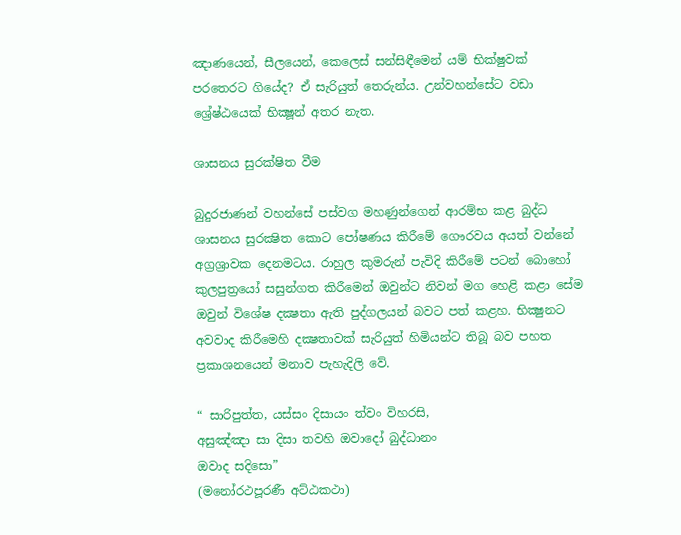ඤාණයෙන්, සීලයෙන්, කෙලෙස් සන්සිඳීමෙන් යම් භික්ෂුවක් පරතෙරට ගියේද? ඒ සැරියුත් තෙරුන්ය. උන්වහන්සේට වඩා ශ්‍රේෂ්ඨයෙක් භික්‍ෂූන් අතර නැත.

ශාසනය සුරක්ෂිත වීම

බුදුරජාණන් වහන්සේ පස්වග මහණුන්ගෙන් ආරම්භ කළ බුද්ධ ශාසනය සුරක්‍ෂිත කොට පෝෂණය කිරීමේ ගෞරවය අයත් වන්නේ අග්‍රශ්‍රාවක දෙනමටය. රාහුල කුමරුන් පැවිදි කිරීමේ පටන් බොහෝ කුලපුත්‍රයෝ සසුන්ගත කිරීමෙන් ඔවුන්ට නිවන් මග හෙළි කළා සේම ඔවුන් විශේෂ දක්‍ෂතා ඇති පුද්ගලයන් බවට පත් කළහ. භික්‍ෂුනට අවවාද කිරීමෙහි දක්‍ෂතාවක් සැරියුත් හිමියන්ට තිබූ බව පහත ප්‍රකාශනයෙන් මනාව පැහැදිලි වේ.

“ සාරිපුත්ත, යස්සං දිසායං ත්වං විහරසි,
අසුඤ්ඤා සා දිසා තවහි ඔවාදෝ බුද්ධානං
ඔවාද සදිසො”
(මනෝරථපූරණී අට්ඨකථා)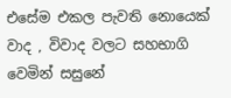එසේම එකල පැවති නොයෙක් වාද , විවාද වලට සහභාගි වෙමින් සසුනේ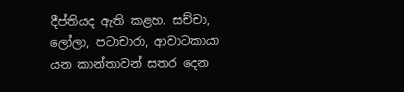දීප්තියද ඇති කළහ. සච්චා, ලෝලා, පටාචාරා, ආවාටකායා යන කාන්තාවන් සතර දෙන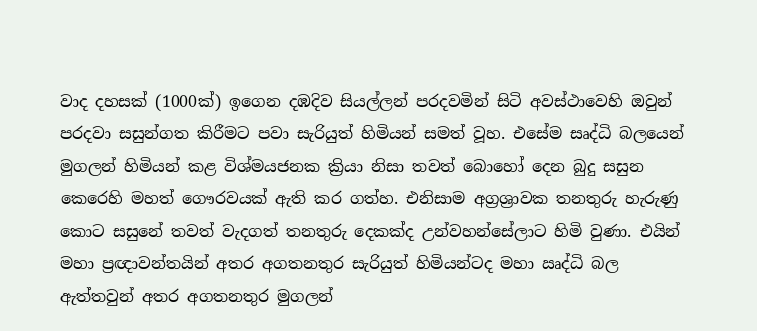වාද දහසක් (1000ක්) ඉගෙන දඹදිව සියල්ලන් පරදවමින් සිටි අවස්ථාවෙහි ඔවුන් පරදවා සසුන්ගත කිරීමට පවා සැරියුත් හිමියන් සමත් වූහ. එසේම සෘද්ධි බලයෙන් මුගලන් හිමියන් කළ විශ්මයජනක ක්‍රියා නිසා තවත් බොහෝ දෙන බුදු සසුන කෙරෙහි මහත් ගෞරවයක් ඇති කර ගත්හ. එනිසාම අග්‍රශ්‍රාවක තනතුරු හැරුණු කොට සසුනේ තවත් වැදගත් තනතුරු දෙකක්ද උන්වහන්සේලාට හිමි වුණා. එයින් මහා ප්‍රඥාවන්තයින් අතර අගතනතුර සැරියුත් හිමියන්ටද මහා ඍද්ධි බල ඇත්තවුන් අතර අගතනතුර මුගලන්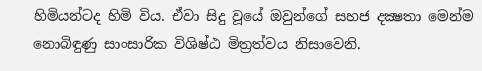හිමියන්ටද හිමි විය. ඒවා සිදු වූයේ ඔවුන්ගේ සහජ දක්‍ෂතා මෙන්ම නොබිඳුණු සාංසාරික විශිෂ්ඨ මිත්‍රත්වය නිසාවෙනි.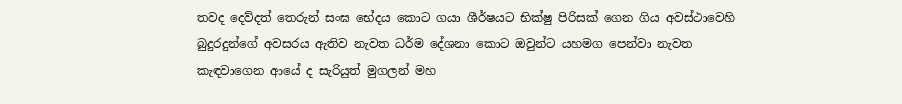තවද දෙව්දත් තෙරුන් සංඝ භේදය කොට ගයා ශීර්ෂයට භික්ෂු පිරිසක් ගෙන ගිය අවස්ථාවෙහි බුදුරදුන්ගේ අවසරය ඇතිව නැවත ධර්ම දේශනා කොට ඔවුන්ට යහමග පෙන්වා නැවත කැඳවාගෙන ආයේ ද සැරියුත් මුගලන් මහ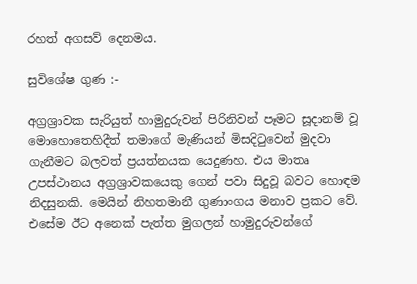රහත් අගසව් දෙනමය.

සුවිශේෂ ගුණ :-

අග්‍රශ්‍රාවක සැරියුත් හාමුදුරුවන් පිරිනිවන් පෑමට සූදානම් වූ මොහොතෙහිදීත් තමාගේ මැණියන් මිසදිටුවෙන් මුදවා ගැනීමට බලවත් ප්‍රයත්නයක යෙදුණහ. එය මාතෘ උපස්ථානය අග්‍රශ්‍රාවකයෙකු ගෙන් පවා සිදුවූ බවට හොඳම නිදසුනකි. මෙයින් නිහතමානී ගුණාංගය මනාව ප්‍රකට වේ. එසේම ඊට අනෙක් පැත්ත මුගලන් හාමුදුරුවන්ගේ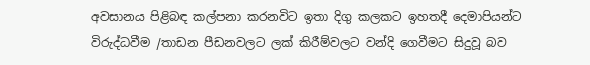අවසානය පිළිබඳ කල්පනා කරනවිට ඉතා දිගු කලකට ඉහතදී දෙමාපියන්ට විරුද්ධවීම /තාඩන පීඩනවලට ලක් කිරීම්වලට වන්දි ගෙවීමට සිදුවූ බව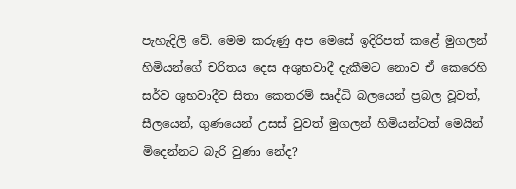පැහැදිලි වේ. මෙම කරුණු අප මෙසේ ඉදිරිපත් කළේ මුගලන් හිමියන්ගේ චරිතය දෙස අශුභවාදී දැකීමට නොව ඒ කෙරෙහි සර්ව ශුභවාදීව සිතා කෙතරම් සෘද්ධි බලයෙන් ප්‍රබල වූවත්, සීලයෙන්, ගුණයෙන් උසස් වුවත් මුගලන් හිමියන්ටත් මෙයින් මිදෙන්නට බැරි වුණා නේද?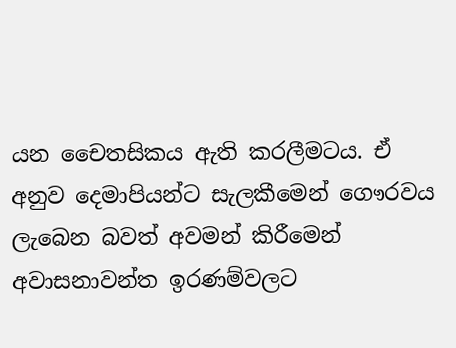යන චෛතසිකය ඇති කරලීමටය. ඒ අනුව දෙමාපියන්ට සැලකීමෙන් ගෞරවය ලැබෙන බවත් අවමන් කිරීමෙන් අවාසනාවන්ත ඉරණම්වලට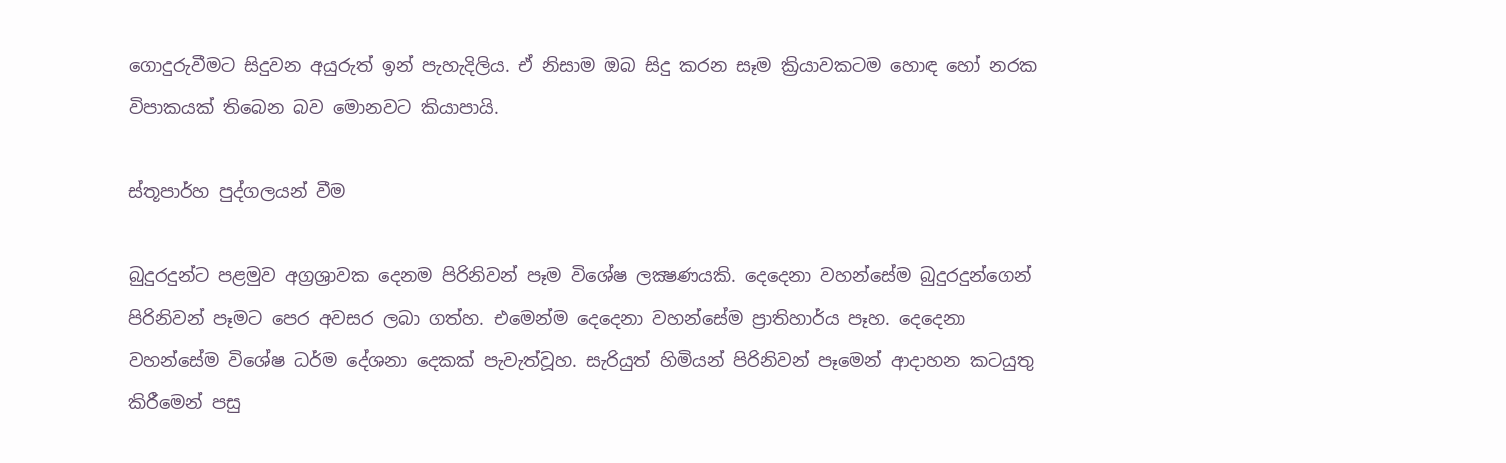ගොදුරුවීමට සිදුවන අයුරුත් ඉන් පැහැදිලිය. ඒ නිසාම ඔබ සිදු කරන සෑම ක්‍රියාවකටම හොඳ හෝ නරක විපාකයක් තිබෙන බව මොනවට කියාපායි.

ස්තූපාර්හ පුද්ගලයන් වීම

බුදුරදුන්ට පළමුව අග්‍රශ්‍රාවක දෙනම පිරිනිවන් පෑම විශේෂ ලක්‍ෂණයකි. දෙදෙනා වහන්සේම බුදුරදුන්ගෙන් පිරිනිවන් පෑමට පෙර අවසර ලබා ගත්හ. එමෙන්ම දෙදෙනා වහන්සේම ප්‍රාතිහාර්ය පෑහ. දෙදෙනා වහන්සේම විශේෂ ධර්ම දේශනා දෙකක් පැවැත්වූහ. සැරියුත් හිමියන් පිරිනිවන් පෑමෙන් ආදාහන කටයුතු කිරීමෙන් පසු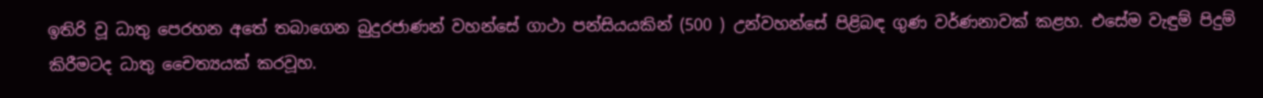ඉතිරි වූ ධාතු පෙරහන අතේ තබාගෙන බුදුරජාණන් වහන්සේ ගාථා පන්සියයකින් (500 ) උන්වහන්සේ පිළිබඳ ගුණ වර්ණනාවක් කළහ. එසේම වැඳුම් පිදුම් කිරීමටද ධාතු චෛත්‍යයක් කරවූහ.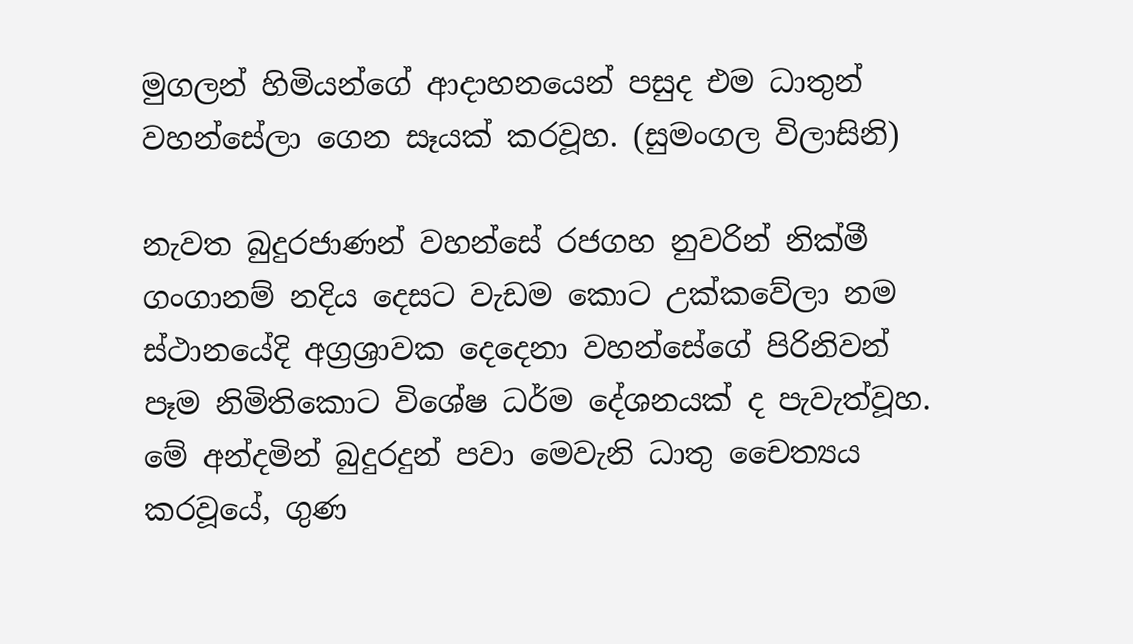මුගලන් හිමියන්ගේ ආදාහනයෙන් පසුද එම ධාතුන් වහන්සේලා ගෙන සෑයක් කරවූහ. (සුමංගල විලාසිනි)

නැවත බුදුරජාණන් වහන්සේ රජගහ නුවරින් නික්මී ගංගානම් නදිය දෙසට වැඩම කොට උක්කවේලා නම ස්ථානයේදි අග්‍රශ්‍රාවක දෙදෙනා වහන්සේගේ පිරිනිවන් පෑම නිමිතිකොට විශේෂ ධර්ම දේශනයක් ද පැවැත්වූහ. මේ අන්දමින් බුදුරදුන් පවා මෙවැනි ධාතු චෛත්‍යය කරවූයේ, ගුණ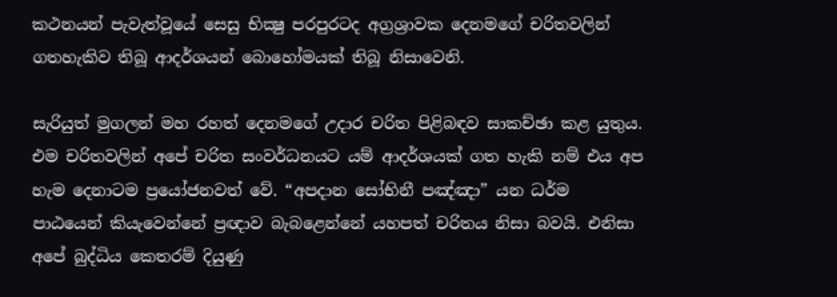කථනයන් පැවැත්වූයේ සෙසු භික්‍ෂු පරපුරටද අග්‍රශ්‍රාවක දෙනමගේ චරිතවලින් ගතහැකිව තිබූ ආදර්ශයන් බොහෝමයක් තිබූ නිසාවෙනි.

සැරියුත් මුගලන් මහ රහත් දෙනමගේ උදාර චරිත පිළිබඳව සාකච්ඡා කළ යුතුය. එම චරිතවලින් අපේ චරිත සංවර්ධනයට යම් ආදර්ශයක් ගත හැකි නම් එය අප හැම දෙනාටම ප්‍රයෝජනවත් වේ. “අපදාන සෝභිනී පඤ්ඤා” යන ධර්ම පාඨයෙන් කියැවෙන්නේ ප්‍රඥාව බැබළෙන්නේ යහපත් චරිතය නිසා බවයි. එනිසා අපේ බුද්ධිය කෙතරම් දියුණු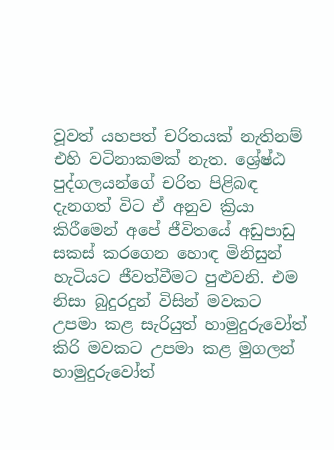වූවත් යහපත් චරිතයක් නැතිනම් එහි වටිනාකමක් නැත. ශ්‍රේෂ්ඨ පුද්ගලයන්ගේ චරිත පිළිබඳ දැනගත් විට ඒ අනුව ක්‍රියා කිරීමෙන් අපේ ජීවිතයේ අඩුපාඩු සකස් කරගෙන හොඳ මිනිසුන් හැටියට ජීවත්වීමට පුළුවනි. එම නිසා බුදුරදුන් විසින් මවකට උපමා කළ සැරියුත් හාමුදුරුවෝත් කිරි මවකට උපමා කළ මුගලන් හාමුදුරුවෝත්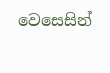වෙසෙසින්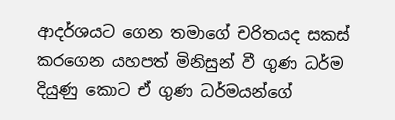ආදර්ශයට ගෙන තමාගේ චරිතයද සකස් කරගෙන යහපත් මිනිසුන් වී ගුණ ධර්ම දියුණු කොට ඒ ගුණ ධර්මයන්ගේ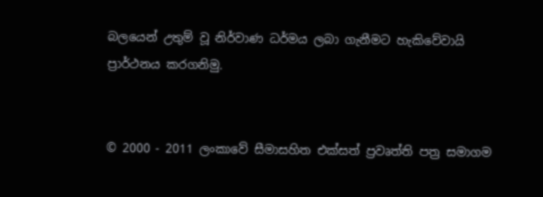බලයෙන් උතුම් වූ නිර්වාණ ධර්මය ලබා ගැනීමට හැකිවේවායි ප්‍රාර්ථනය කරගනිමු.


© 2000 - 2011 ලංකාවේ සීමාසහිත එක්සත් ප්‍රවෘත්ති පත්‍ර සමාගම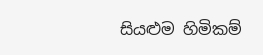සියළුම හිමිකම්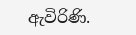ඇවිරිණි.